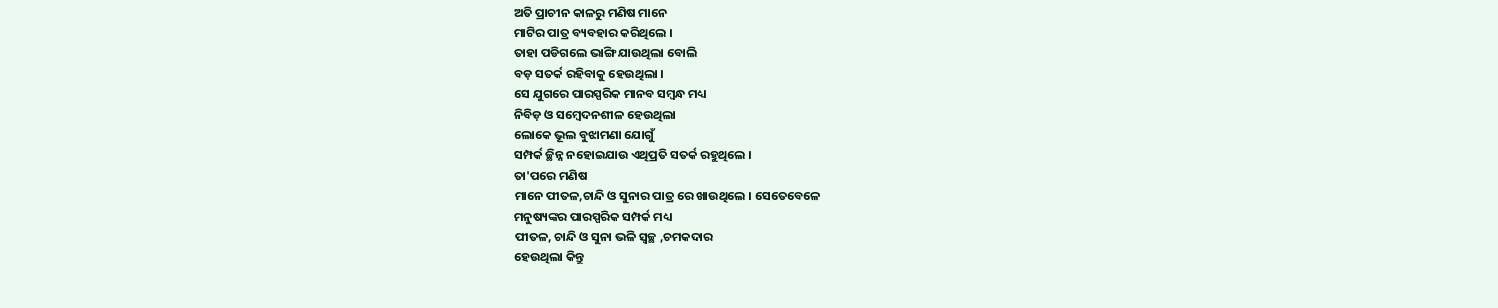ଅତି ପ୍ରାଚୀନ କାଳରୁ ମଣିଷ ମାନେ
ମାଟିର ପାତ୍ର ବ୍ୟବହାର କରିଥିଲେ ।
ତାହା ପଡିଗଲେ ଭାଙ୍ଗି ଯାଉଥିଲା ବୋଲି
ବଡ଼ ସତର୍କ ରହିବାକୁ ହେଉଥିଲା ।
ସେ ଯୁଗରେ ପାରସ୍ପରିକ ମାନବ ସମ୍ବନ୍ଧ ମଧ୍ୟ
ନିବିଡ଼ ଓ ସମ୍ବେଦନଶୀଳ ହେଉଥିଲା
ଲୋକେ ଭୂଲ ବୁଝାମଣା ଯୋଗୁଁ
ସମ୍ପର୍କ ଚ୍ଛିନ୍ନ ନହୋଇଯାଉ ଏଥିପ୍ରତି ସତର୍କ ରହୁଥିଲେ ।
ତା'ପରେ ମଣିଷ
ମାନେ ପୀତଳ,ଚାନ୍ଦି ଓ ସୁନାର ପାତ୍ର ରେ ଖାଉଥିଲେ । ସେତେବେଳେ
ମନୁଷ୍ୟଙ୍କର ପାରସ୍ପରିକ ସମ୍ପର୍କ ମଧ୍ୟ
ପୀତଳ, ଚାନ୍ଦି ଓ ସୁନା ଭଳି ସ୍ଵଚ୍ଛ ,ଚମକଦାର
ହେଉଥିଲା କିନ୍ତୁ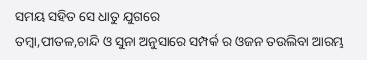ସମୟ ସହିତ ସେ ଧାତୁ ଯୁଗରେ
ତମ୍ଵା,ପୀତଳ,ଚାନ୍ଦି ଓ ସୁନା ଅନୁସାରେ ସମ୍ପର୍କ ର ଓଜନ ତଉଲିବା ଆରମ୍ଭ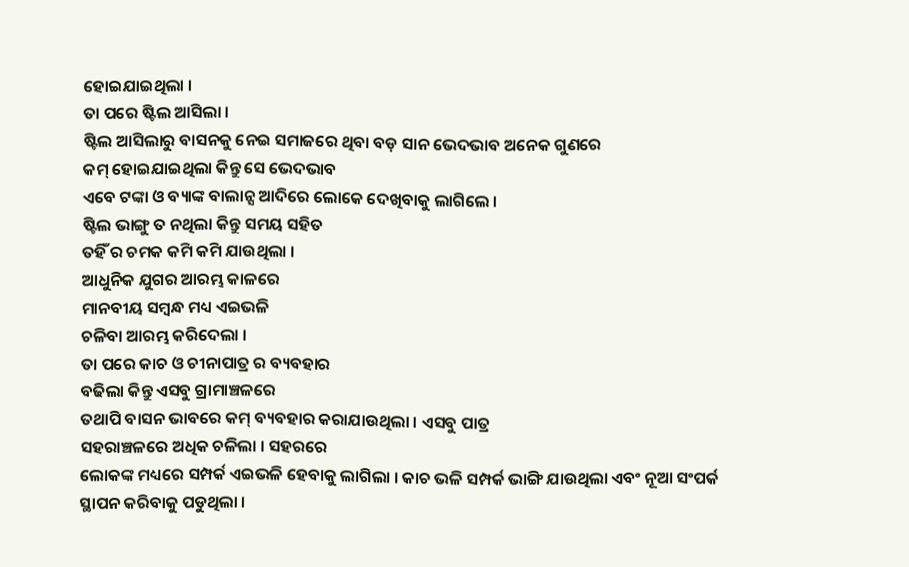ହୋଇଯାଇଥିଲା ।
ତା ପରେ ଷ୍ଟିଲ ଆସିଲା ।
ଷ୍ଟିଲ ଆସିଲାରୁ ବାସନକୁ ନେଇ ସମାଜରେ ଥିବା ବଡ଼ ସାନ ଭେଦଭାବ ଅନେକ ଗୁଣରେ
କମ୍ ହୋଇଯାଇଥିଲା କିନ୍ତୁ ସେ ଭେଦଭାବ
ଏବେ ଟଙ୍କା ଓ ବ୍ୟାଙ୍କ ବାଲାନ୍ସ ଆଦିରେ ଲୋକେ ଦେଖିବାକୁ ଲାଗିଲେ ।
ଷ୍ଟିଲ ଭାଙ୍ଗୁ ତ ନଥିଲା କିନ୍ତୁ ସମୟ ସହିତ
ତହିଁ ର ଚମକ କମି କମି ଯାଉଥିଲା ।
ଆଧୁନିକ ଯୁଗର ଆରମ୍ଭ କାଳରେ
ମାନବୀୟ ସମ୍ବନ୍ଧ ମଧ୍ୟ ଏଇଭଳି
ଚଳିବା ଆରମ୍ଭ କରିଦେଲା ।
ତା ପରେ କାଚ ଓ ଚୀନାପାତ୍ର ର ବ୍ୟବହାର
ବଢିଲା କିନ୍ତୁ ଏସବୁ ଗ୍ରାମାଞ୍ଚଳରେ
ତଥାପି ବାସନ ଭାବରେ କମ୍ ବ୍ୟବହାର କରାଯାଉଥିଲା । ଏସବୁ ପାତ୍ର
ସହରାଞ୍ଚଳରେ ଅଧିକ ଚଳିଲା । ସହରରେ
ଲୋକଙ୍କ ମଧ୍ୟରେ ସମ୍ପର୍କ ଏଇଭଳି ହେବାକୁ ଲାଗିଲା । କାଚ ଭଳି ସମ୍ପର୍କ ଭାଙ୍ଗି ଯାଉଥିଲା ଏବଂ ନୂଆ ସଂପର୍କ ସ୍ଥାପନ କରିବାକୁ ପଡୁଥିଲା ।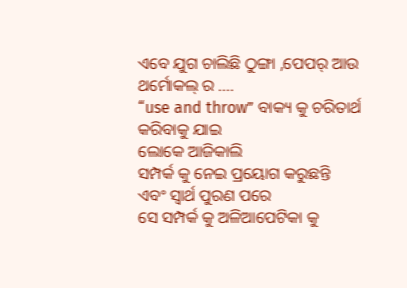ଏବେ ଯୁଗ ଚାଲିଛି ଠୁଙ୍ଗା ,ପେପର୍ ଆଉ ଥର୍ମୋକଲ୍ ର ....
“use and throw” ବାକ୍ୟ କୁ ଚରିତାର୍ଥ
କରିବାକୁ ଯାଇ
ଲୋକେ ଆଜିକାଲି
ସମ୍ପର୍କ କୁ ନେଇ ପ୍ରୟୋଗ କରୁଛନ୍ତି
ଏବଂ ସ୍ଵାର୍ଥ ପୁରଣ ପରେ
ସେ ସମ୍ପର୍କ କୁ ଅଳିଆପେଟିକା କୁ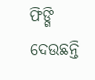ଫିଙ୍ଗି ଦେଉଛନ୍ତି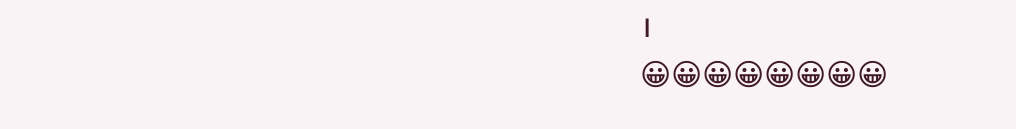।
😀😀😀😀😀😀😀😀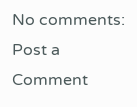No comments:
Post a Comment